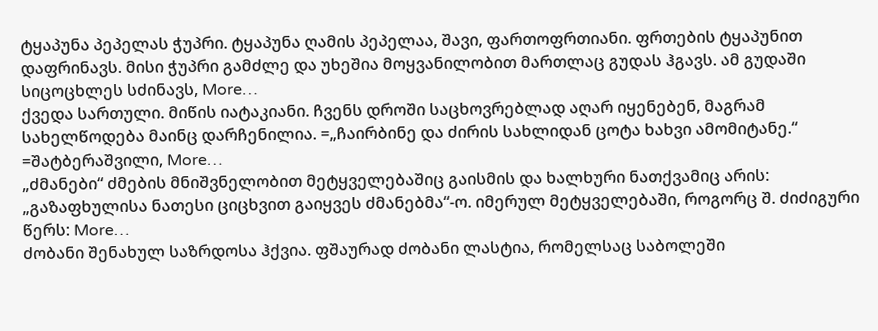ტყაპუნა პეპელას ჭუპრი. ტყაპუნა ღამის პეპელაა, შავი, ფართოფრთიანი. ფრთების ტყაპუნით დაფრინავს. მისი ჭუპრი გამძლე და უხეშია მოყვანილობით მართლაც გუდას ჰგავს. ამ გუდაში სიცოცხლეს სძინავს, More…
ქვედა სართული. მიწის იატაკიანი. ჩვენს დროში საცხოვრებლად აღარ იყენებენ, მაგრამ სახელწოდება მაინც დარჩენილია. =„ჩაირბინე და ძირის სახლიდან ცოტა ხახვი ამომიტანე.“ =შატბერაშვილი, More…
„ძმანები“ ძმების მნიშვნელობით მეტყველებაშიც გაისმის და ხალხური ნათქვამიც არის: „გაზაფხულისა ნათესი ციცხვით გაიყვეს ძმანებმა“-ო. იმერულ მეტყველებაში, როგორც შ. ძიძიგური წერს: More…
ძობანი შენახულ საზრდოსა ჰქვია. ფშაურად ძობანი ლასტია, რომელსაც საბოლეში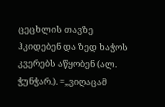ცეცხლის თავზე ჰკიდებენ და ზედ ხაჭოს კვერებს აწყობენ (ალ. ჭუნჭარ.). =„ვიღაცამ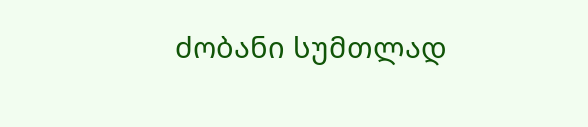ძობანი სუმთლად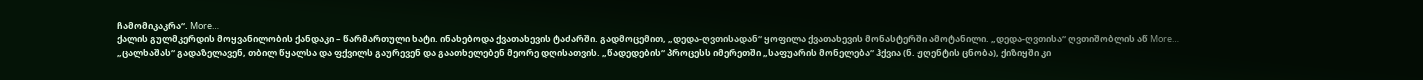ჩამომიკაკრა“. More…
ქალის გულმკერდის მოყვანილობის ქანდაკი – წარმართული ხატი. ინახებოდა ქვათახევის ტაძარში. გადმოცემით, „დედა-ღვთისადან“ ყოფილა ქვათახევის მონასტერში ამოტანილი. „დედა-ღვთისა“ ღვთიშობლის აწ More…
„ცალხაშას“ გადაზელავენ, თბილ წყალსა და ფქვილს გაურევენ და გაათხელებენ მეორე დღისათვის. „წადედების“ პროცესს იმერეთში „საფუარის მონელება“ ჰქვია (ნ. ჟღენტის ცნობა), ქიზიყში კი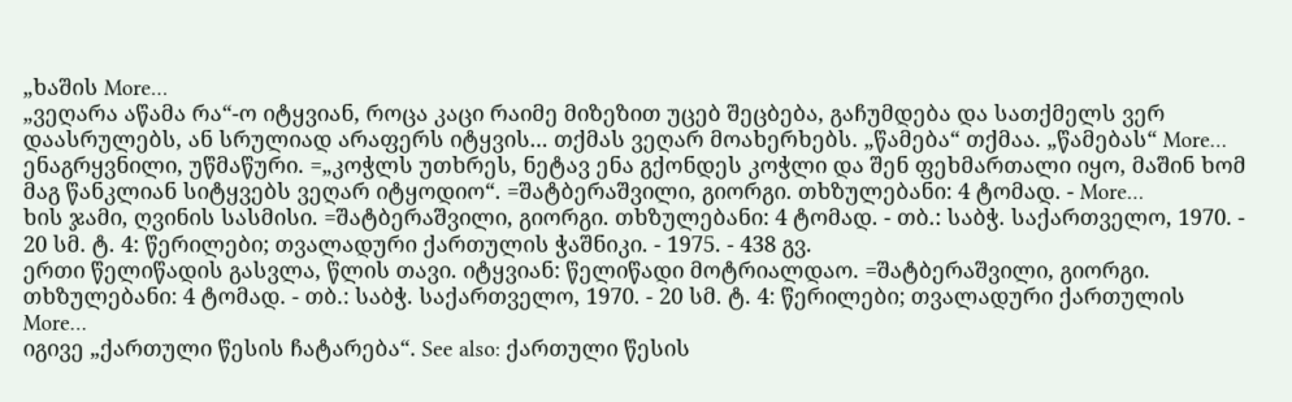„ხაშის More…
„ვეღარა აწამა რა“-ო იტყვიან, როცა კაცი რაიმე მიზეზით უცებ შეცბება, გაჩუმდება და სათქმელს ვერ დაასრულებს, ან სრულიად არაფერს იტყვის... თქმას ვეღარ მოახერხებს. „წამება“ თქმაა. „წამებას“ More…
ენაგრყვნილი, უწმაწური. =„კოჭლს უთხრეს, ნეტავ ენა გქონდეს კოჭლი და შენ ფეხმართალი იყო, მაშინ ხომ მაგ წანკლიან სიტყვებს ვეღარ იტყოდიო“. =შატბერაშვილი, გიორგი. თხზულებანი: 4 ტომად. - More…
ხის ჯამი, ღვინის სასმისი. =შატბერაშვილი, გიორგი. თხზულებანი: 4 ტომად. - თბ.: საბჭ. საქართველო, 1970. - 20 სმ. ტ. 4: წერილები; თვალადური ქართულის ჭაშნიკი. - 1975. - 438 გვ.
ერთი წელიწადის გასვლა, წლის თავი. იტყვიან: წელიწადი მოტრიალდაო. =შატბერაშვილი, გიორგი. თხზულებანი: 4 ტომად. - თბ.: საბჭ. საქართველო, 1970. - 20 სმ. ტ. 4: წერილები; თვალადური ქართულის More…
იგივე „ქართული წესის ჩატარება“. See also: ქართული წესის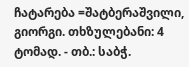ჩატარება =შატბერაშვილი, გიორგი. თხზულებანი: 4 ტომად. - თბ.: საბჭ.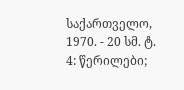საქართველო, 1970. - 20 სმ. ტ. 4: წერილები;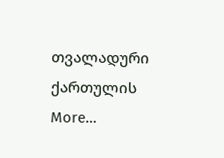თვალადური ქართულის More…